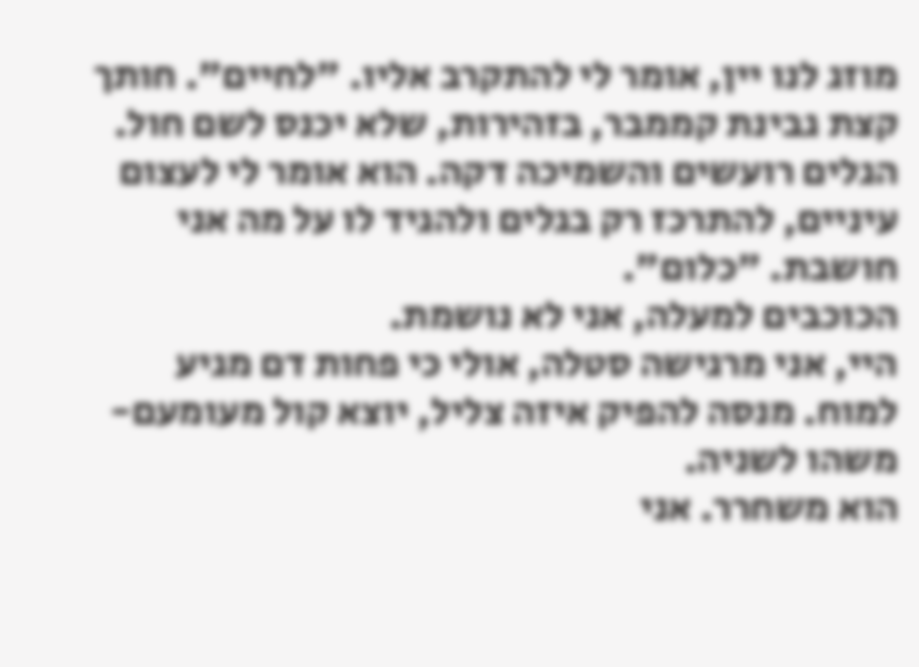מוזג לנו יין, אומר לי להתקרב אליו. "לחיים". חותך קצת גבינת קממבר, בזהירות, שלא יכנס לשם חול. הגלים רועשים והשמיכה דקה. הוא אומר לי לעצום עיניים, להתרכז רק בגלים ולהגיד לו על מה אני חושבת. "כלום".
הכוכבים למעלה, אני לא נושמת.
היי, אני מרגישה סטלה, אולי כי פחות דם מגיע למוח. מנסה להפיק איזה צליל, יוצא קול מעומעם-משהו לשניה.
הוא משחרר. אני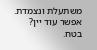משתעלת ונצמדת.
אפשר עוד יין?
בטח.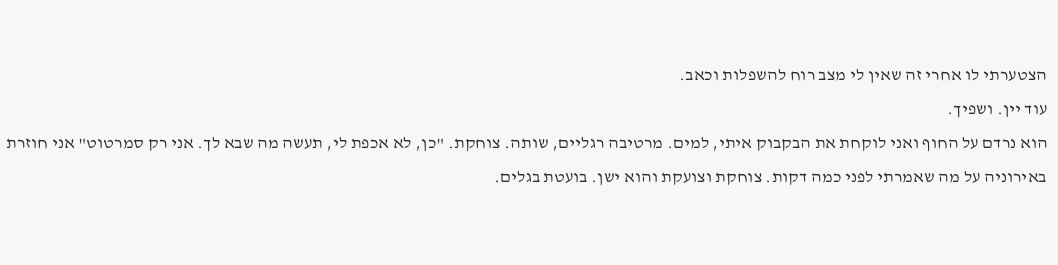הצטערתי לו אחרי זה שאין לי מצב רוח להשפלות וכאב.
עוד יין. ושפיך.
הוא נרדם על החוף ואני לוקחת את הבקבוק איתי, למים. מרטיבה רגליים, שותה. צוחקת. "כן, לא אכפת לי, תעשה מה שבא לך. אני רק סמרטוט" אני חוזרת באירוניה על מה שאמרתי לפני כמה דקות. צוחקת וצועקת והוא ישן. בועטת בגלים.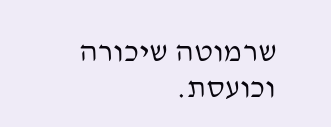שרמוטה שיכורה וכועסת.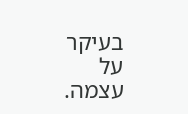בעיקר על עצמה.